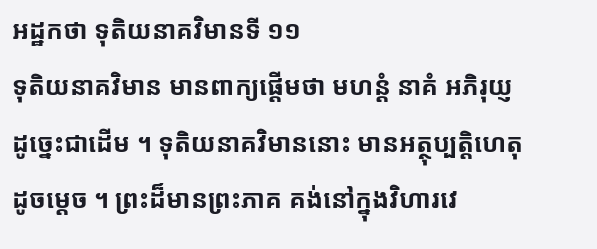អដ្ឋកថា ទុតិយនាគវិមានទី ១១
ទុតិយនាគវិមាន មានពាក្យផ្តើមថា មហន្តំ នាគំ អភិរុយ្ញ ដូច្នេះជាដើម ។ ទុតិយនាគវិមាននោះ មានអត្ថុប្បត្តិហេតុដូចម្តេច ។ ព្រះដ៏មានព្រះភាគ គង់នៅក្នុងវិហារវេ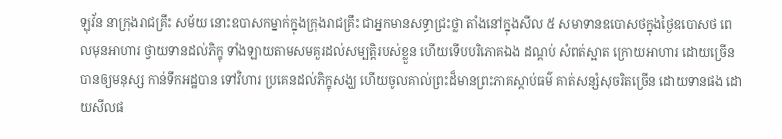ឡុវ័ន នាក្រុងរាជគ្រឹះ សម័យ នោះឧបាសកម្នាក់ក្នុងក្រុងរាជគ្រឹះ ជាអ្នកមានសទ្ធាជ្រះថ្លា តាំងនៅក្នុងសីល ៥ សមាទានឧបោសថក្នុងថ្ងៃឧបោសថ ពេលមុនអាហារ ថ្វាយទានដល់ភិក្ខុ ទាំងឡាយតាមសមគួរដល់សម្បត្តិរបស់ខ្លួន ហើយទើបបរិភោគឯង ដណ្តប់ សំពត់ស្អាត ក្រោយអាហារ ដោយច្រើន បានឲ្យមនុស្ស កាន់ទឹកអដ្ឋបាន ទៅវិហារ ប្រគេនដល់ភិក្ខុសង្ឃ ហើយចូលគាល់ព្រះដ៏មានព្រះភាគស្តាប់ធម៌ គាត់សន្សំសុចរិតច្រើន ដោយទានផង ដោយសីលផ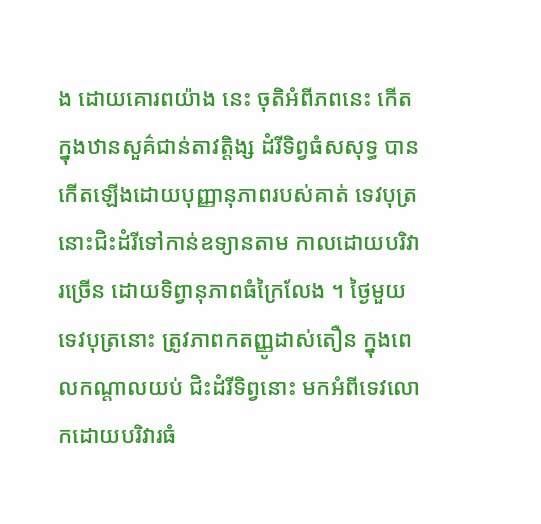ង ដោយគោរពយ៉ាង នេះ ចុតិអំពីភពនេះ កើតក្នុងឋានសួគ៌ជាន់តាវត្តិង្ស ដំរីទិព្វធំសសុទ្ធ បាន កើតឡើងដោយបុញ្ញានុភាពរបស់គាត់ ទេវបុត្រនោះជិះដំរីទៅកាន់ឧទ្យានតាម កាលដោយបរិវារច្រើន ដោយទិព្វានុភាពធំក្រៃលែង ។ ថ្ងៃមួយទេវបុត្រនោះ ត្រូវភាពកតញ្ញូដាស់តឿន ក្នុងពេលកណ្តាលយប់ ជិះដំរីទិព្វនោះ មកអំពីទេវលោកដោយបរិវារធំ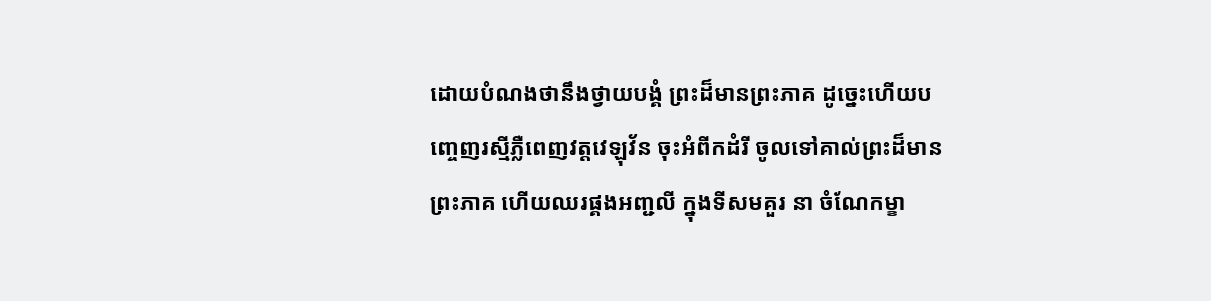ដោយបំណងថានឹងថ្វាយបង្គំ ព្រះដ៏មានព្រះភាគ ដូច្នេះហើយបញ្ចេញរស្មីភ្លឺពេញវត្តវេឡុវ័ន ចុះអំពីកដំរី ចូលទៅគាល់ព្រះដ៏មានព្រះភាគ ហើយឈរផ្គងអញ្ជលី ក្នុងទីសមគួរ នា ចំណែកម្ខា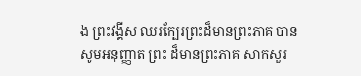ង ព្រះវង្គីស ឈរក្បែរព្រះដ៏មានព្រះភាគ បានសូមអនុញ្ញាត ព្រះ ដ៏មានព្រះភាគ សាកសួរ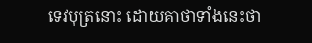ទេវបុត្រនោះ ដោយគាថាទាំងនេះថា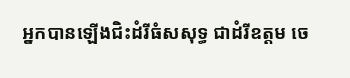អ្នកបានឡើងជិះដំរីធំសសុទ្ធ ជាដំរីឧត្តម ចេ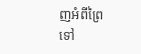ញអំពីព្រៃ ទៅ